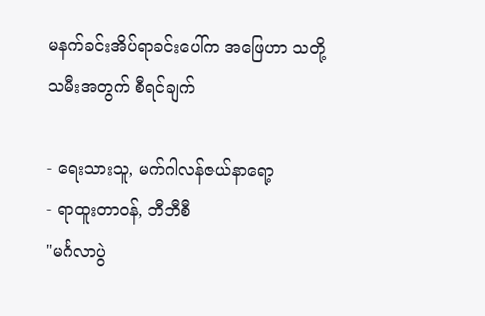မနက်ခင်းအိပ်ရာခင်းပေါ်က အဖြေဟာ သတို့သမီးအတွက် စီရင်ချက်

- ရေးသားသူ, မက်ဂါလန်ဇယ်နာရော့
- ရာထူးတာဝန်, ဘီဘီစီ
"မင်္ဂလာပွဲ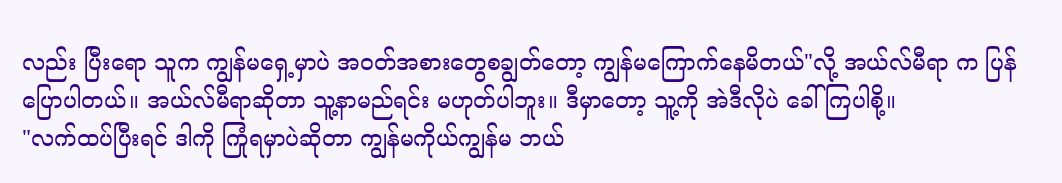လည်း ပြီးရော သူက ကျွန်မရှေ့မှာပဲ အဝတ်အစားတွေစချွတ်တော့ ကျွန်မကြောက်နေမိတယ်"လို့ အယ်လ်မီရာ က ပြန်ပြောပါတယ်။ အယ်လ်မီရာဆိုတာ သူ့နာမည်ရင်း မဟုတ်ပါဘူး။ ဒီမှာတော့ သူ့ကို အဲဒီလိုပဲ ခေါ်ကြပါစို့။
"လက်ထပ်ပြီးရင် ဒါကို ကြုံရမှာပဲဆိုတာ ကျွန်မကိုယ်ကျွန်မ ဘယ်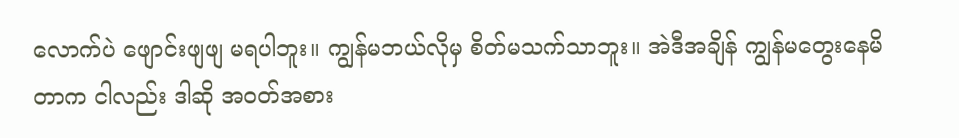လောက်ပဲ ဖျောင်းဖျဖျ မရပါဘူး။ ကျွန်မဘယ်လိုမှ စိတ်မသက်သာဘူး။ အဲဒီအချိန် ကျွန်မတွေးနေမိတာက ငါလည်း ဒါဆို အဝတ်အစား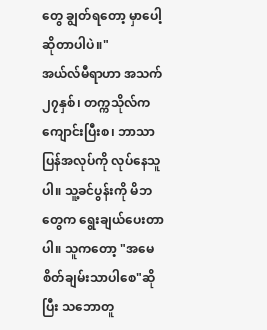တွေ ချွတ်ရတော့ မှာပေါ့ ဆိုတာပါပဲ။"
အယ်လ်မီရာဟာ အသက် ၂၇နှစ်၊ တက္ကသိုလ်က ကျောင်းပြီးစ၊ ဘာသာပြန်အလုပ်ကို လုပ်နေသူပါ။ သူ့ခင်ပွန်းကို မိဘတွေက ရွေးချယ်ပေးတာပါ။ သူကတော့ "အမေစိတ်ချမ်းသာပါစေ"ဆိုပြီး သဘောတူ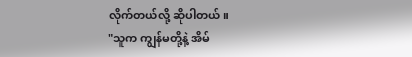လိုက်တယ်လို့ ဆိုပါတယ်။
"သူက ကျွန်မတို့နဲ့ အိမ်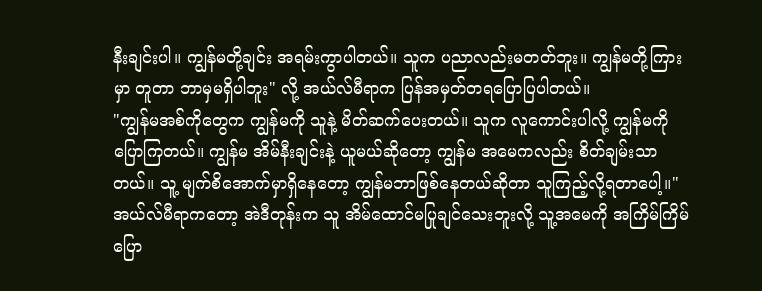နီးချင်းပါ။ ကျွန်မတို့ချင်း အရမ်းကွာပါတယ်။ သူက ပညာလည်းမတတ်ဘူး။ ကျွန်မတို့ကြားမှာ တူတာ ဘာမှမရှိပါဘူး" လို့ အယ်လ်မီရာက ပြန်အမှတ်တရပြောပြပါတယ်။
"ကျွန်မအစ်ကိုတွေက ကျွန်မကို သူနဲ့ မိတ်ဆက်ပေးတယ်။ သူက လူကောင်းပါလို့ ကျွန်မကို ပြောကြတယ်။ ကျွန်မ အိမ်နီးချင်းနဲ့ ယူမယ်ဆိုတော့ ကျွန်မ အမေကလည်း စိတ်ချမ်းသာတယ်။ သူ့ မျက်စိအောက်မှာရှိနေတော့ ကျွန်မဘာဖြစ်နေတယ်ဆိုတာ သူကြည့်လို့ရတာပေါ့။"
အယ်လ်မီရာကတော့ အဲဒီတုန်းက သူ အိမ်ထောင်မပြုချင်သေးဘူးလို့ သူ့အမေကို အကြိမ်ကြိမ်ပြော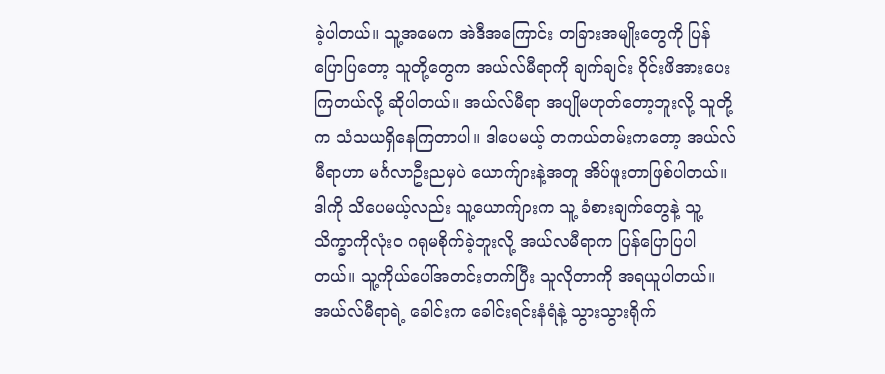ခဲ့ပါတယ်။ သူ့အမေက အဲဒီအကြောင်း တခြားအမျိုးတွေကို ပြန်ပြောပြတော့ သူတို့တွေက အယ်လ်မီရာကို ချက်ချင်း ဝိုင်းဖိအားပေးကြတယ်လို့ ဆိုပါတယ်။ အယ်လ်မီရာ အပျိုမဟုတ်တော့ဘူးလို့ သူတို့က သံသယရှိနေကြတာပါ။ ဒါပေမယ့် တကယ်တမ်းကတော့ အယ်လ်မီရာဟာ မင်္ဂလာဦးညမှပဲ ယောက်ျားနဲ့အတူ အိပ်ဖူးတာဖြစ်ပါတယ်။
ဒါကို သိပေမယ့်လည်း သူ့ယောက်ျားက သူ့ ခံစားချက်တွေနဲ့ သူ့သိက္ခာကိုလုံးဝ ဂရုမစိုက်ခဲ့ဘူးလို့ အယ်လမီရာက ပြန်ပြောပြပါတယ်။ သူ့ကိုယ်ပေါ်အတင်းတက်ပြီး သူလိုတာကို အရယူပါတယ်။ အယ်လ်မီရာရဲ့ ခေါင်းက ခေါင်းရင်းနံရံနဲ့ သွားသွားရိုက်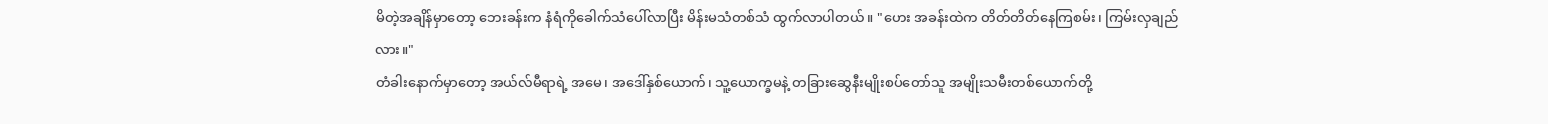မိတဲ့အချိန်မှာတော့ ဘေးခန်းက နံရံကိုခေါက်သံပေါ်လာပြီး မိန်းမသံတစ်သံ ထွက်လာပါတယ်။ "ဟေး အခန်းထဲက တိတ်တိတ်နေကြစမ်း၊ ကြမ်းလှချည်လား။"
တံခါးနောက်မှာတော့ အယ်လ်မီရာရဲ့ အမေ၊ အဒေါ်နှစ်ယောက်၊ သူ့ယောက္ခမနဲ့ တခြားဆွေနီးမျိုးစပ်တော်သူ အမျိုးသမီးတစ်ယောက်တို့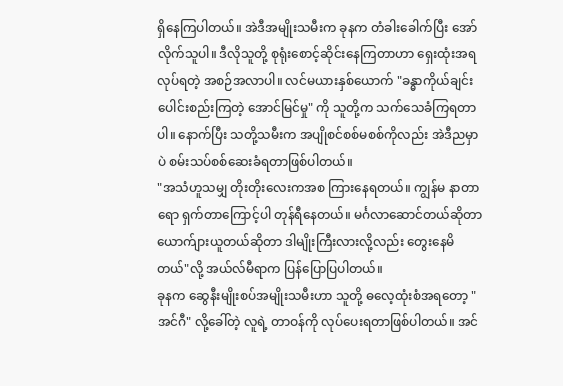ရှိနေကြပါတယ်။ အဲဒီအမျိုးသမီးက ခုနက တံခါးခေါက်ပြီး အော်လိုက်သူပါ။ ဒီလိုသူတို့ စုရုံးစောင့်ဆိုင်းနေကြတာဟာ ရှေးထုံးအရ လုပ်ရတဲ့ အစဉ်အလာပါ။ လင်မယားနှစ်ယောက် "ခန္ဓာကိုယ်ချင်း ပေါင်းစည်းကြတဲ့ အောင်မြင်မှု" ကို သူတို့က သက်သေခံကြရတာပါ။ နောက်ပြီး သတို့သမီးက အပျိုစင်စစ်မစစ်ကိုလည်း အဲဒီညမှာပဲ စမ်းသပ်စစ်ဆေးခံရတာဖြစ်ပါတယ်။
"အသံဟူသမျှ တိုးတိုးလေးကအစ ကြားနေရတယ်။ ကျွန်မ နာတာရော ရှက်တာကြောင့်ပါ တုန်ရီနေတယ်။ မင်္ဂလာဆောင်တယ်ဆိုတာ ယောက်ျားယူတယ်ဆိုတာ ဒါမျိုးကြီးလားလို့လည်း တွေးနေမိတယ်"လို့ အယ်လ်မီရာက ပြန်ပြောပြပါတယ်။
ခုနက ဆွေနီးမျိုးစပ်အမျိုးသမီးဟာ သူတို့ ဓလေ့ထုံးစံအရတော့ "အင်ဂီ" လို့ခေါ်တဲ့ လူရဲ့ တာဝန်ကို လုပ်ပေးရတာဖြစ်ပါတယ်။ အင်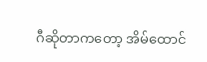ဂီဆိုတာကတော့ အိမ်ထောင်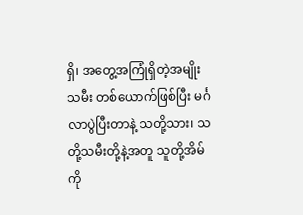ရှိ၊ အတွေ့အကြုံရှိတဲ့အမျိုးသမီး တစ်ယောက်ဖြစ်ပြီး မင်္ဂလာပွဲပြီးတာနဲ့ သတို့သား၊ သတို့သမီးတို့နဲ့အတူ သူတို့အိမ်ကို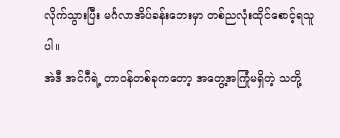လိုက်သွားပြီး မင်္ဂလာအိပ်ခန်းဘေးမှာ တစ်ညလုံးထိုင်စောင့်ရသူပါ။
အဲဒီ အင်ဂီရဲ့ တာဝန်တစ်ခုကတော့ အတွေ့အကြုံမရှိတဲ့ သတို့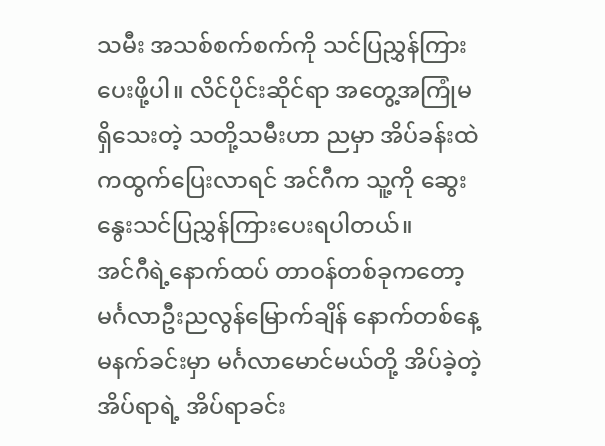သမီး အသစ်စက်စက်ကို သင်ပြညွှန်ကြားပေးဖို့ပါ။ လိင်ပိုင်းဆိုင်ရာ အတွေ့အကြုံမရှိသေးတဲ့ သတို့သမီးဟာ ညမှာ အိပ်ခန်းထဲကထွက်ပြေးလာရင် အင်ဂီက သူ့ကို ဆွေးနွေးသင်ပြညွှန်ကြားပေးရပါတယ်။
အင်ဂီရဲ့နောက်ထပ် တာဝန်တစ်ခုကတော့ မင်္ဂလာဦးညလွန်မြောက်ချိန် နောက်တစ်နေ့မနက်ခင်းမှာ မင်္ဂလာမောင်မယ်တို့ အိပ်ခဲ့တဲ့ အိပ်ရာရဲ့ အိပ်ရာခင်း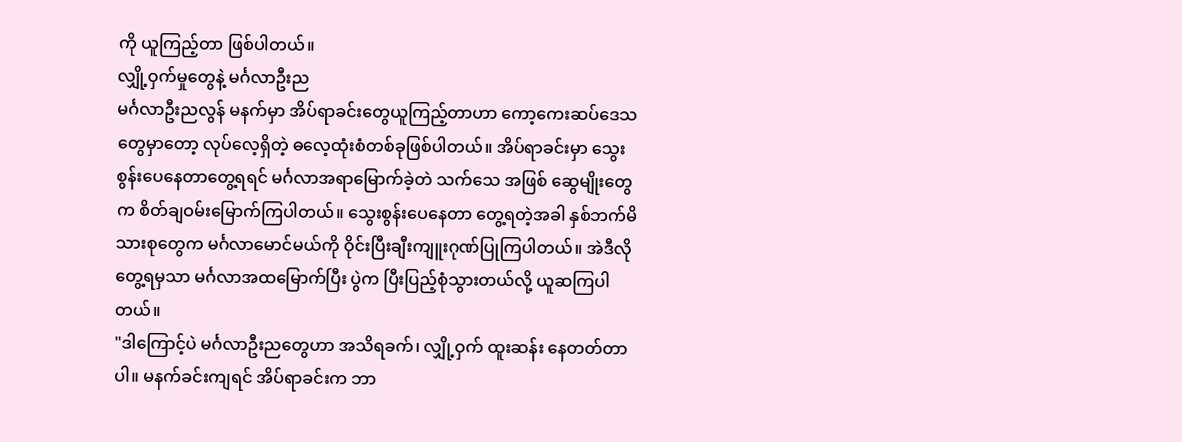ကို ယူကြည့်တာ ဖြစ်ပါတယ်။
လျှို့ဝှက်မှုတွေနဲ့ မင်္ဂလာဦးည
မင်္ဂလာဦးညလွန် မနက်မှာ အိပ်ရာခင်းတွေယူကြည့်တာဟာ ကော့ကေးဆပ်ဒေသတွေမှာတော့ လုပ်လေ့ရှိတဲ့ ဓလေ့ထုံးစံတစ်ခုဖြစ်ပါတယ်။ အိပ်ရာခင်းမှာ သွေးစွန်းပေနေတာတွေ့ရရင် မင်္ဂလာအရာမြောက်ခဲ့တဲ သက်သေ အဖြစ် ဆွေမျိုးတွေက စိတ်ချဝမ်းမြောက်ကြပါတယ်။ သွေးစွန်းပေနေတာ တွေ့ရတဲ့အခါ နှစ်ဘက်မိသားစုတွေက မင်္ဂလာမောင်မယ်ကို ဝိုင်းပြီးချီးကျူးဂုဏ်ပြုကြပါတယ်။ အဲဒီလို တွေ့ရမှသာ မင်္ဂလာအထမြောက်ပြီး ပွဲက ပြီးပြည့်စုံသွားတယ်လို့ ယူဆကြပါတယ်။
"ဒါကြောင့်ပဲ မင်္ဂလာဦးညတွေဟာ အသိရခက်၊ လျှို့ဝှက် ထူးဆန်း နေတတ်တာပါ။ မနက်ခင်းကျရင် အိပ်ရာခင်းက ဘာ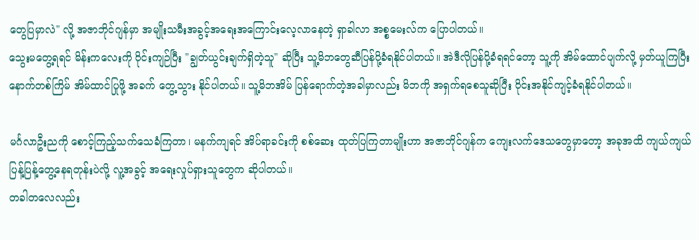တွေပြမှာလဲ" လို့ အဇာဘိုင်ဂျန်မှာ အမျိုးသမီးအခွင့်အရေးအကြောင်းလေ့လာနေတဲ့ ရှာခါလာ အစ္စမေးလ်က ပြောပါတယ်။
သွေးမတွေ့ရရင် မိန်းကလေးကို ဝိုင်းကျဉ်ပြီး "ချွတ်ယွင်းချက်ရှိတဲ့သူ" ဆိုပြီး သူ့မိဘတွေဆီပြန်ပို့ခံရနိုင်ပါတယ်။ အဲဒီလိုပြန်ပို့ခံရရင်တော့ သူ့ကို အိမ်ထောင်ပျက်လို့ မှတ်ယူကြပြီး နောက်တစ်ကြိမ် အိမ်ထာင်ပြုဖို့ အခက် တွေ့သွား နိုင်ပါတယ်။ သူ့မိဘအိမ် ပြန်ရောက်တဲ့အခါမှာလည်း မိဘကို အရှက်ရစေသူဆိုပြီး ဝိုင်းအနိုင်ကျင့်ခံရနိုင်ပါတယ်။

မင်္ဂလာဦးညကို စောင့်ကြည့်သက်သေခံကြတာ၊ မနက်ကျရင် အိပ်ရာခင်းကို စစ်ဆေး ထုတ်ပြကြတာမျိုးဟာ အဇာဘိုင်ဂျန်က ကျေးလက်ဒေသတွေမှာတော့ အခုအထိ ကျယ်ကျယ်ပြန့်ပြန့်တွေ့နေရတုန်းပဲလို့ လူ့အခွင့် အရေးလှုပ်ရှားသူတွေက ဆိုပါတယ်။
တခါတလေလည်း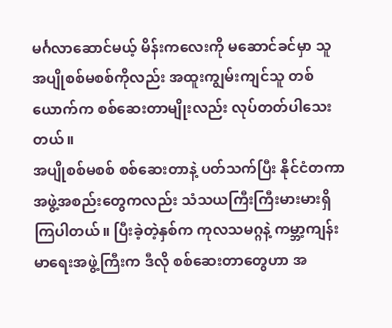မင်္ဂလာဆောင်မယ့် မိန်းကလေးကို မဆောင်ခင်မှာ သူ အပျိုစစ်မစစ်ကိုလည်း အထူးကျွမ်းကျင်သူ တစ်ယောက်က စစ်ဆေးတာမျိုးလည်း လုပ်တတ်ပါသေးတယ်။
အပျိုစစ်မစစ် စစ်ဆေးတာနဲ့ ပတ်သက်ပြီး နိုင်ငံတကာအဖွဲ့အစည်းတွေကလည်း သံသယကြီးကြီးမားမားရှိကြပါတယ်။ ပြီးခဲ့တဲ့နှစ်က ကုလသမဂ္ဂနဲ့ ကမ္ဘာ့ကျန်းမာရေးအဖွဲ့ကြီးက ဒီလို စစ်ဆေးတာတွေဟာ အ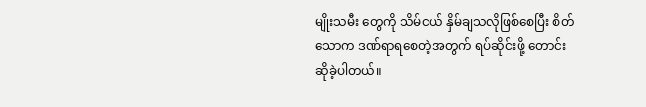မျိုးသမီး တွေကို သိမ်ငယ် နှိမ်ချသလိုဖြစ်စေပြီး စိတ်သောက ဒဏ်ရာရစေတဲ့အတွက် ရပ်ဆိုင်းဖို့ တောင်းဆိုခဲ့ပါတယ်။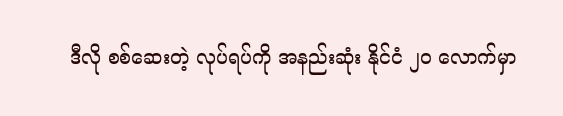ဒီလို စစ်ဆေးတဲ့ လုပ်ရပ်ကို အနည်းဆုံး နိုင်ငံ ၂၀ လောက်မှာ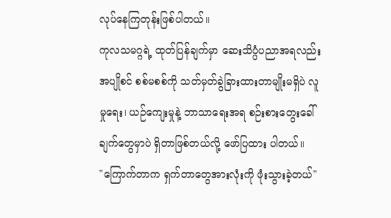လုပ်နေကြတုန်းဖြစ်ပါတယ်။
ကုလသမဂ္ဂရဲ့ ထုတ်ပြန်ချက်မှာ ဆေးသိပ္ပံပညာအရလည်း အပျိုစင် စစ်မစစ်ကို သတ်မှတ်ခွဲခြားထားတာမျိုးမရှိပဲ လူမှုရေး၊ ယဉ်ကျေးမှုနဲ့ ဘာသာရေးအရ စဉ်းစားတွေးခေါ်ချက်တွေမှာပဲ ရှိတာဖြစ်တယ်လို့ ဖော်ပြထား ပါတယ်။
"ကြောက်တာက ရှက်တာတွေအားလုံးကို ဖုံးသွားခဲ့တယ်"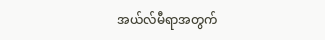အယ်လ်မီရာအတွက်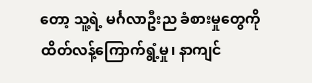တော့ သူ့ရဲ့ မင်္ဂလာဦးည ခံစားမှုတွေကို ထိတ်လန့်ကြောက်ရွံ့မှု၊ နာကျင်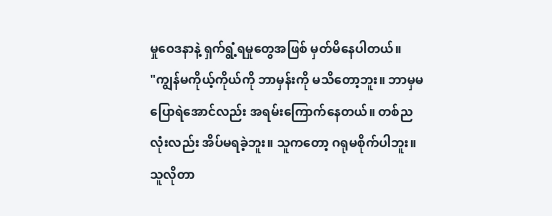မှုဝေဒနာနဲ့ ရှက်ရွံ့ရမှုတွေအဖြစ် မှတ်မိနေပါတယ်။
"ကျွန်မကိုယ့်ကိုယ်ကို ဘာမှန်းကို မသိတော့ဘူး။ ဘာမှမပြောရဲအောင်လည်း အရမ်းကြောက်နေတယ်။ တစ်ညလုံးလည်း အိပ်မရခဲ့ဘူး။ သူကတော့ ဂရုမစိုက်ပါဘူး။ သူလိုတာ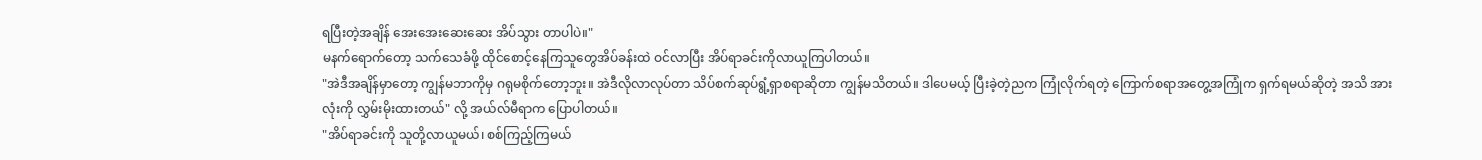ရပြီးတဲ့အချိန် အေးအေးဆေးဆေး အိပ်သွား တာပါပဲ။"
မနက်ရောက်တော့ သက်သေခံဖို့ ထိုင်စောင့်နေကြသူတွေအိပ်ခန်းထဲ ဝင်လာပြီး အိပ်ရာခင်းကိုလာယူကြပါတယ်။
"အဲဒီအချိန်မှာတော့ ကျွန်မဘာကိုမှ ဂရုမစိုက်တော့ဘူး။ အဲဒီလိုလာလုပ်တာ သိပ်စက်ဆုပ်ရွံ့ရှာစရာဆိုတာ ကျွန်မသိတယ်။ ဒါပေမယ့် ပြီးခဲ့တဲ့ညက ကြုံလိုက်ရတဲ့ ကြောက်စရာအတွေ့အကြုံက ရှက်ရမယ်ဆိုတဲ့ အသိ အားလုံးကို လွှမ်းမိုးထားတယ်" လို့ အယ်လ်မီရာက ပြောပါတယ်။
"အိပ်ရာခင်းကို သူတို့လာယူမယ်၊ စစ်ကြည့်ကြမယ်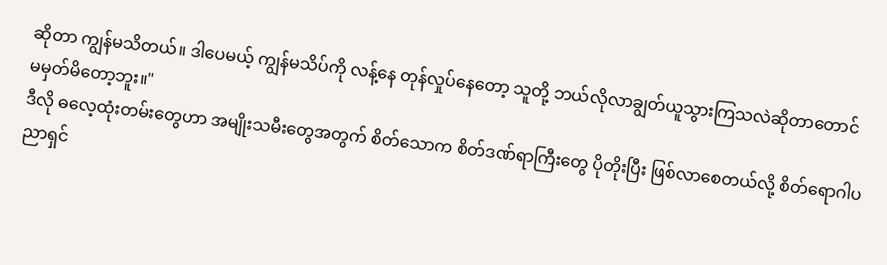ဆိုတာ ကျွန်မသိတယ်။ ဒါပေမယ့် ကျွန်မသိပ်ကို လန့်နေ တုန်လှုပ်နေတော့ သူတို့ ဘယ်လိုလာချွတ်ယူသွားကြသလဲဆိုတာတောင် မမှတ်မိတော့ဘူး။"
ဒီလို ဓလေ့ထုံးတမ်းတွေဟာ အမျိုးသမီးတွေအတွက် စိတ်သောက စိတ်ဒဏ်ရာကြီးတွေ ပိုတိုးပြီး ဖြစ်လာစေတယ်လို့ စိတ်ရောဂါပညာရှင်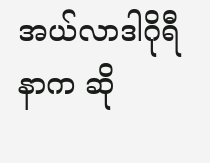အယ်လာဒါဂိုရီနာက ဆို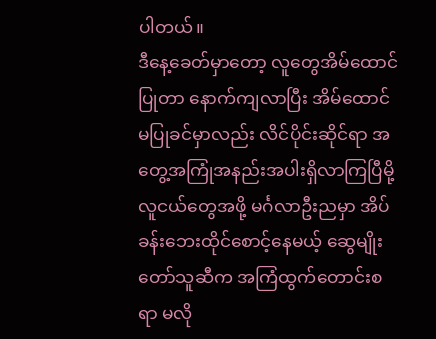ပါတယ်။
ဒီနေ့ခေတ်မှာတော့ လူတွေအိမ်ထောင်ပြုတာ နောက်ကျလာပြီး အိမ်ထောင်မပြုခင်မှာလည်း လိင်ပိုင်းဆိုင်ရာ အတွေ့အကြုံအနည်းအပါးရှိလာကြပြီမို့ လူငယ်တွေအဖို့ မင်္ဂလာဦးညမှာ အိပ်ခန်းဘေးထိုင်စောင့်နေမယ့် ဆွေမျိုးတော်သူဆီက အကြံထွက်တောင်းစရာ မလို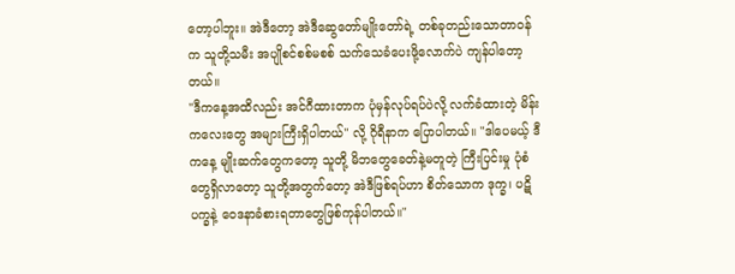တော့ပါဘူး။ အဲဒီတော့ အဲဒီဆွေတော်မျိုးတော်ရဲ့ တစ်ခုတည်းသောတာဝန်က သူတို့သမီး အပျိုစင်စစ်မစစ် သက်သေခံပေးဖို့လောက်ပဲ ကျန်ပါတော့တယ်။
"ဒီကနေ့အထိလည်း အင်ဂီထားတာက ပုံမှန်လုပ်ရပ်ပဲလို့ လက်ခံထားတဲ့ မိန်းကလေးတွေ အများကြီးရှိပါတယ်" လို့ ဂိုရီနာက ပြောပါတယ်။ "ဒါပေမယ့် ဒီကနေ့ မျိုးဆက်တွေကတော့ သူတို့ မိဘတွေခေတ်နဲ့မတူတဲ့ ကြီးပြင်းမှု ပုံစံတွေရှိလာတော့ သူတို့အတွက်တော့ အဲဒီဖြစ်ရပ်ဟာ စိတ်သောက ဒုက္ခ၊ ပဋိပက္ခနဲ့ ဝေဒနာခံစားရတာတွေဖြစ်ကုန်ပါတယ်။"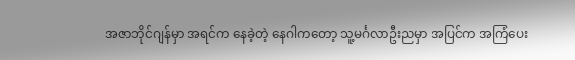အဇာဘိုင်ဂျန်မှာ အရင်က နေခဲ့တဲ့ နေဂါကတော့ သူ့မင်္ဂလာဦးညမှာ အပြင်က အကြံပေး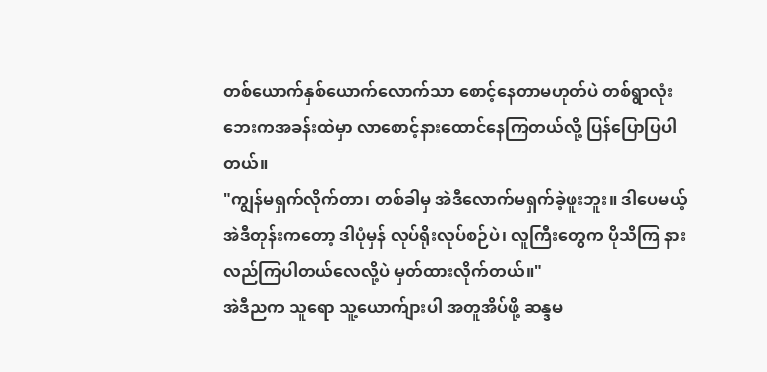တစ်ယောက်နှစ်ယောက်လောက်သာ စောင့်နေတာမဟုတ်ပဲ တစ်ရွာလုံး ဘေးကအခန်းထဲမှာ လာစောင့်နားထောင်နေကြတယ်လို့ ပြန်ပြောပြပါတယ်။
"ကျွန်မရှက်လိုက်တာ၊ တစ်ခါမှ အဲဒီလောက်မရှက်ခဲ့ဖူးဘူး။ ဒါပေမယ့် အဲဒီတုန်းကတော့ ဒါပုံမှန် လုပ်ရိုးလုပ်စဉ်ပဲ၊ လူကြီးတွေက ပိုသိကြ နားလည်ကြပါတယ်လေလို့ပဲ မှတ်ထားလိုက်တယ်။"
အဲဒီညက သူရော သူ့ယောက်ျားပါ အတူအိပ်ဖို့ ဆန္ဒမ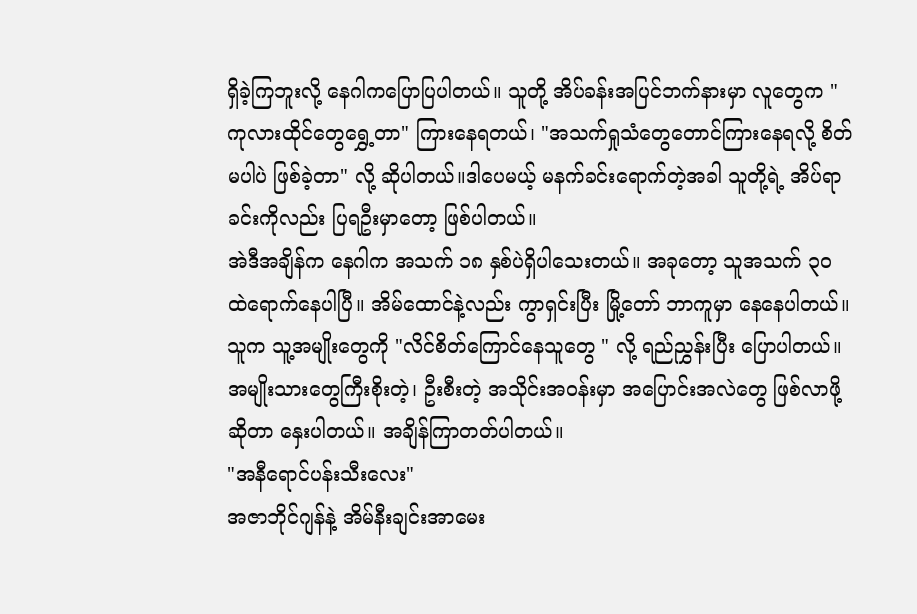ရှိခဲ့ကြဘူးလို့ နေဂါကပြောပြပါတယ်။ သူတို့ အိပ်ခန်းအပြင်ဘက်နားမှာ လူတွေက "ကုလားထိုင်တွေရွှေ့တာ" ကြားနေရတယ်၊ "အသက်ရှုသံတွေတောင်ကြားနေရလို့ စိတ်မပါပဲ ဖြစ်ခဲ့တာ" လို့ ဆိုပါတယ်။ဒါပေမယ့် မနက်ခင်းရောက်တဲ့အခါ သူတို့ရဲ့ အိပ်ရာခင်းကိုလည်း ပြရဦးမှာတော့ ဖြစ်ပါတယ်။
အဲဒီအချိန်က နေဂါက အသက် ၁၈ နှစ်ပဲရှိပါသေးတယ်။ အခုတော့ သူအသက် ၃၀ ထဲရောက်နေပါပြီ။ အိမ်ထောင်နဲ့လည်း ကွာရှင်းပြီး မြို့တော် ဘာကူမှာ နေနေပါတယ်။ သူက သူ့အမျိုးတွေကို "လိင်စိတ်ကြောင်နေသူတွေ " လို့ ရည်ညွှန်းပြီး ပြောပါတယ်။
အမျိုးသားတွေကြီးစိုးတဲ့၊ ဦးစီးတဲ့ အသိုင်းအဝန်းမှာ အပြောင်းအလဲတွေ ဖြစ်လာဖို့ဆိုတာ နှေးပါတယ်။ အချိန်ကြာတတ်ပါတယ်။
"အနီရောင်ပန်းသီးလေး"
အဇာဘိုင်ဂျန်နဲ့ အိမ်နီးချင်းအာမေး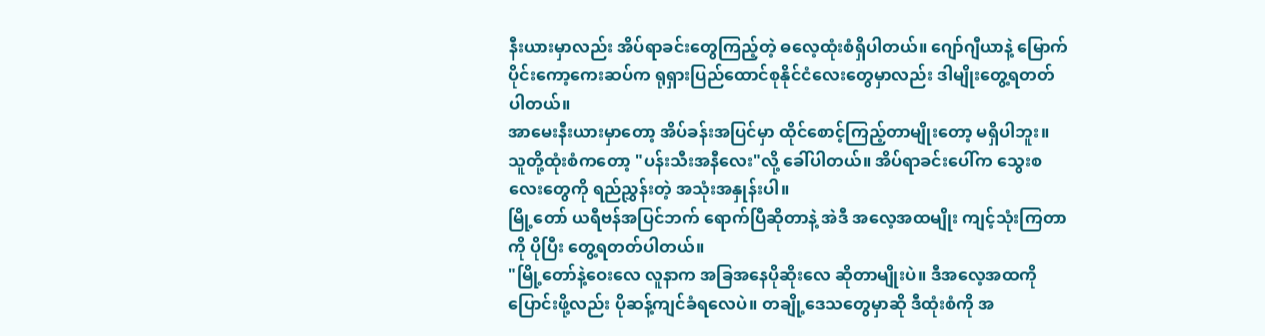နီးယားမှာလည်း အိပ်ရာခင်းတွေကြည့်တဲ့ ဓလေ့ထုံးစံရှိပါတယ်။ ဂျော်ဂျီယာနဲ့ မြောက်ပိုင်းကော့ကေးဆပ်က ရုရှားပြည်ထောင်စုနိုင်ငံလေးတွေမှာလည်း ဒါမျိုးတွေ့ရတတ်ပါတယ်။
အာမေးနီးယားမှာတော့ အိပ်ခန်းအပြင်မှာ ထိုင်စောင့်ကြည့်တာမျိုးတော့ မရှိပါဘူး။ သူတို့ထုံးစံကတော့ "ပန်းသီးအနီလေး"လို့ ခေါ်ပါတယ်။ အိပ်ရာခင်းပေါ်က သွေးစလေးတွေကို ရည်ညွှန်းတဲ့ အသုံးအနှုန်းပါ။
မြို့တော် ယရီဗန်အပြင်ဘက် ရောက်ပြီဆိုတာနဲ့ အဲဒီ အလေ့အထမျိုး ကျင့်သုံးကြတာကို ပိုပြီး တွေ့ရတတ်ပါတယ်။
"မြို့တော်နဲ့ဝေးလေ လူနာက အခြအနေပိုဆိုးလေ ဆိုတာမျိုးပဲ။ ဒီအလေ့အထကို ပြောင်းဖို့လည်း ပိုဆန့်ကျင်ခံရလေပဲ။ တချို့ဒေသတွေမှာဆို ဒီထုံးစံကို အ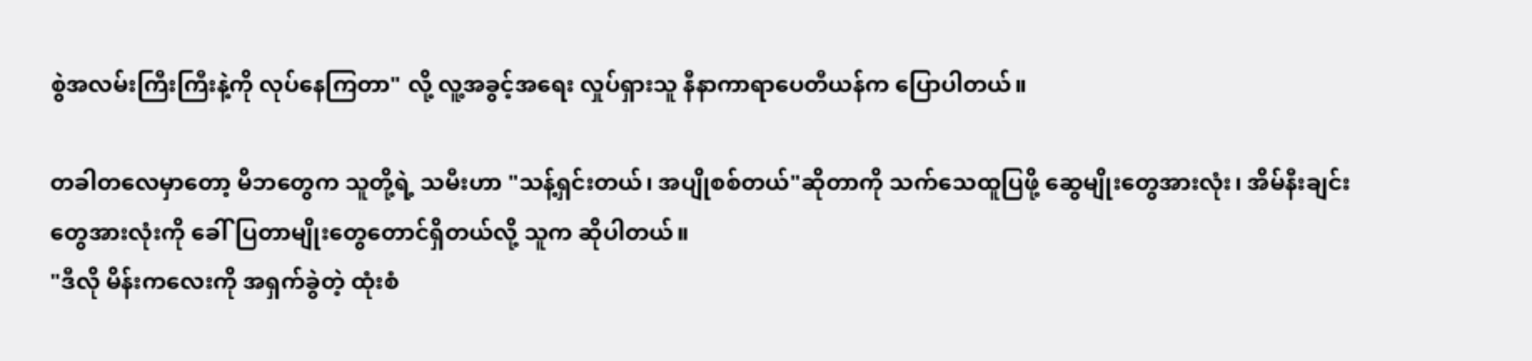စွဲအလမ်းကြီးကြီးနဲ့ကို လုပ်နေကြတာ" လို့ လူ့အခွင့်အရေး လှုပ်ရှားသူ နီနာကာရာပေတီယန်က ပြောပါတယ်။

တခါတလေမှာတော့ မိဘတွေက သူတို့ရဲ့ သမီးဟာ "သန့်ရှင်းတယ်၊ အပျိုစစ်တယ်"ဆိုတာကို သက်သေထူပြဖို့ ဆွေမျိုးတွေအားလုံး၊ အိမ်နီးချင်းတွေအားလုံးကို ခေါ်ပြတာမျိုးတွေတောင်ရှိတယ်လို့ သူက ဆိုပါတယ်။
"ဒီလို မိန်းကလေးကို အရှက်ခွဲတဲ့ ထုံးစံ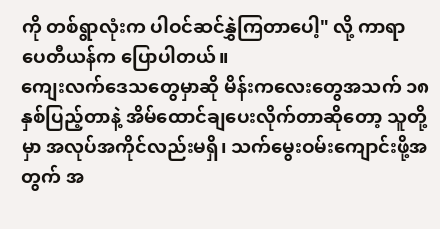ကို တစ်ရွာလုံးက ပါဝင်ဆင်နွှဲကြတာပေါ့" လို့ ကာရာပေတီယန်က ပြောပါတယ်။
ကျေးလက်ဒေသတွေမှာဆို မိန်းကလေးတွေအသက် ၁၈ နှစ်ပြည့်တာနဲ့ အိမ်ထောင်ချပေးလိုက်တာဆိုတော့ သူတို့မှာ အလုပ်အကိုင်လည်းမရှိ၊ သက်မွေးဝမ်းကျောင်းဖို့အတွက် အ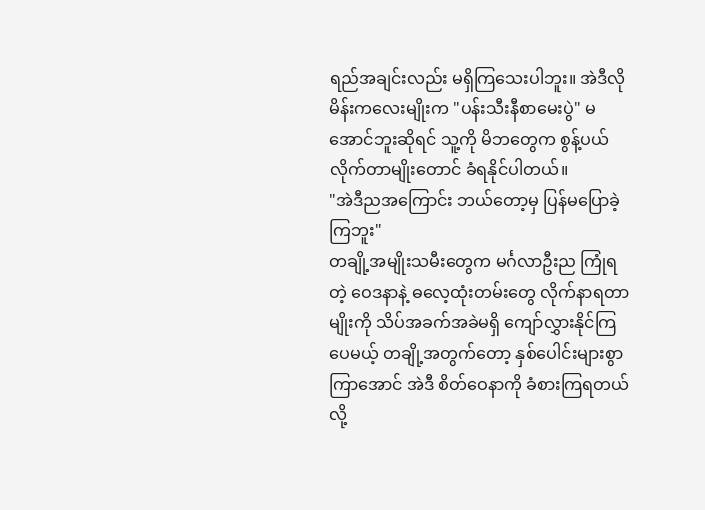ရည်အချင်းလည်း မရှိကြသေးပါဘူး။ အဲဒီလို မိန်းကလေးမျိုးက "ပန်းသီးနီစာမေးပွဲ" မအောင်ဘူးဆိုရင် သူ့ကို မိဘတွေက စွန့်ပယ်လိုက်တာမျိုးတောင် ခံရနိုင်ပါတယ်။
"အဲဒီညအကြောင်း ဘယ်တော့မှ ပြန်မပြောခဲ့ကြဘူး"
တချို့အမျိုးသမီးတွေက မင်္ဂလာဦးည ကြုံရတဲ့ ဝေဒနာနဲ့ ဓလေ့ထုံးတမ်းတွေ လိုက်နာရတာမျိုးကို သိပ်အခက်အခဲမရှိ ကျော်လွှားနိုင်ကြပေမယ့် တချို့အတွက်တော့ နှစ်ပေါင်းများစွာကြာအောင် အဲဒီ စိတ်ဝေနာကို ခံစားကြရတယ်လို့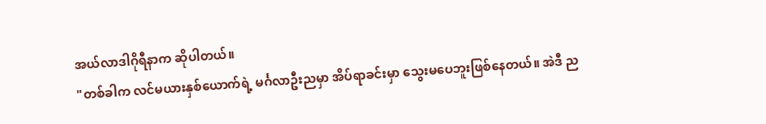အယ်လာဒါဂိုရီနာက ဆိုပါတယ်။
"တစ်ခါက လင်မယားနှစ်ယောက်ရဲ့ မင်္ဂလာဦးညမှာ အိပ်ရာခင်းမှာ သွေးမပေဘူးဖြစ်နေတယ်။ အဲဒီ ည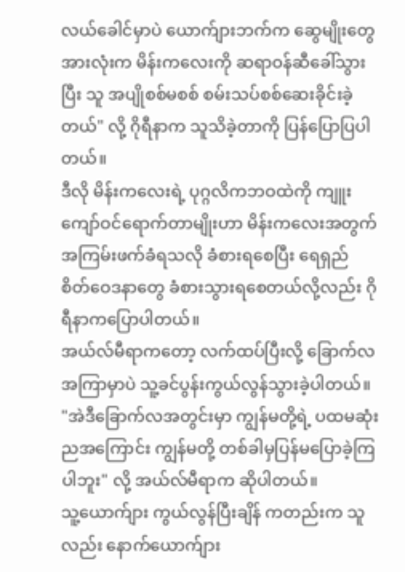လယ်ခေါင်မှာပဲ ယောက်ျားဘက်က ဆွေမျိုးတွေအားလုံးက မိန်းကလေးကို ဆရာဝန်ဆီခေါ်သွားပြီး သူ အပျိုစစ်မစစ် စမ်းသပ်စစ်ဆေးခိုင်းခဲ့တယ်" လို့ ဂိုရီနာက သူသိခဲ့တာကို ပြန်ပြောပြပါတယ်။
ဒီလို မိန်းကလေးရဲ့ ပုဂ္ဂလိကဘဝထဲကို ကျူးကျော်ဝင်ရောက်တာမျိုးဟာ မိန်းကလေးအတွက် အကြမ်းဖက်ခံရသလို ခံစားရစေပြီး ရေရှည် စိတ်ဝေဒနာတွေ ခံစားသွားရစေတယ်လို့လည်း ဂိုရီနာကပြောပါတယ်။
အယ်လ်မီရာကတော့ လက်ထပ်ပြီးလို့ ခြောက်လအကြာမှာပဲ သူ့ခင်ပွန်းကွယ်လွန်သွားခဲ့ပါတယ်။
"အဲဒီခြောက်လအတွင်းမှာ ကျွန်မတို့ရဲ့ ပထမဆုံးညအကြောင်း ကျွန်မတို့ တစ်ခါမှပြန်မပြောခဲ့ကြပါဘူး" လို့ အယ်လ်မီရာက ဆိုပါတယ်။
သူ့ယောက်ျား ကွယ်လွန်ပြီးချိန် ကတည်းက သူလည်း နောက်ယောက်ျား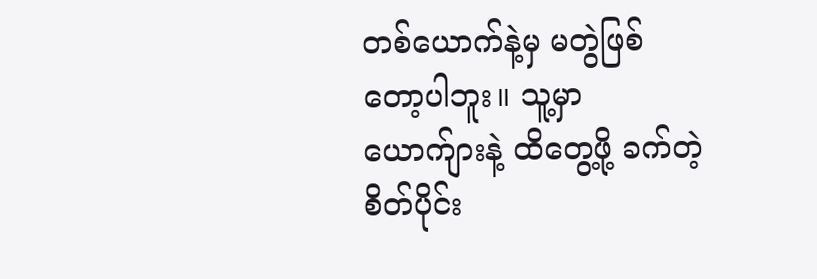တစ်ယောက်နဲ့မှ မတွဲဖြစ်တော့ပါဘူး။ သူ့မှာ ယောက်ျားနဲ့ ထိတွေ့ဖို့ ခက်တဲ့ စိတ်ပိုင်း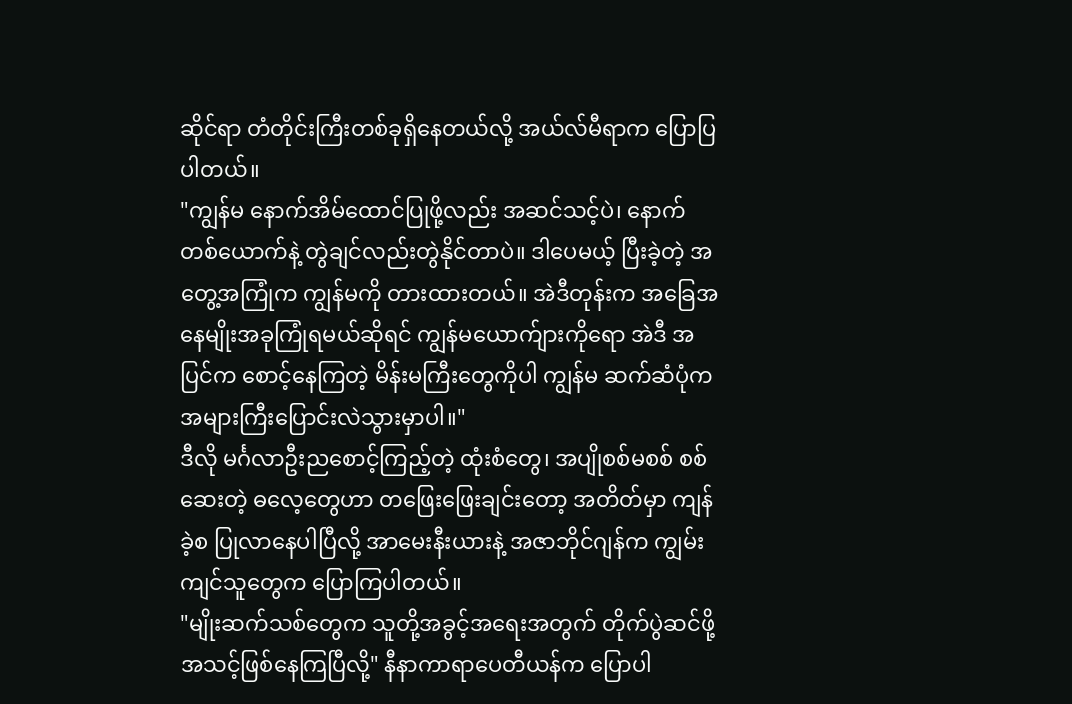ဆိုင်ရာ တံတိုင်းကြီးတစ်ခုရှိနေတယ်လို့ အယ်လ်မီရာက ပြောပြပါတယ်။
"ကျွန်မ နောက်အိမ်ထောင်ပြုဖို့လည်း အဆင်သင့်ပဲ၊ နောက်တစ်ယောက်နဲ့ တွဲချင်လည်းတွဲနိုင်တာပဲ။ ဒါပေမယ့် ပြီးခဲ့တဲ့ အတွေ့အကြုံက ကျွန်မကို တားထားတယ်။ အဲဒီတုန်းက အခြေအနေမျိုးအခုကြုံရမယ်ဆိုရင် ကျွန်မယောက်ျားကိုရော အဲဒီ အပြင်က စောင့်နေကြတဲ့ မိန်းမကြီးတွေကိုပါ ကျွန်မ ဆက်ဆံပုံက အများကြီးပြောင်းလဲသွားမှာပါ။"
ဒီလို မင်္ဂလာဦးညစောင့်ကြည့်တဲ့ ထုံးစံတွေ၊ အပျိုစစ်မစစ် စစ်ဆေးတဲ့ ဓလေ့တွေဟာ တဖြေးဖြေးချင်းတော့ အတိတ်မှာ ကျန်ခဲ့စ ပြုလာနေပါပြီလို့ အာမေးနီးယားနဲ့ အဇာဘိုင်ဂျန်က ကျွမ်းကျင်သူတွေက ပြောကြပါတယ်။
"မျိုးဆက်သစ်တွေက သူတို့အခွင့်အရေးအတွက် တိုက်ပွဲဆင်ဖို့ အသင့်ဖြစ်နေကြပြီလို့" နီနာကာရာပေတီယန်က ပြောပါ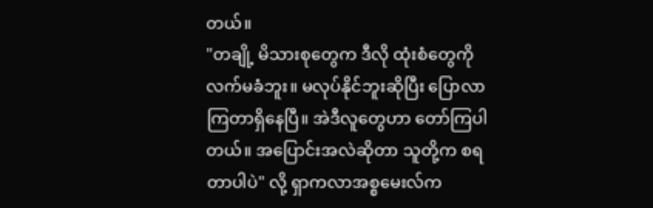တယ်။
"တချို့ မိသားစုတွေက ဒီလို ထုံးစံတွေကို လက်မခံဘူး။ မလုပ်နိုင်ဘူးဆိုပြီး ပြောလာကြတာရှိနေပြီ။ အဲဒီလူတွေဟာ တော်ကြပါတယ်။ အပြောင်းအလဲဆိုတာ သူတို့က စရတာပါပဲ" လို့ ရှာကလာအစ္စမေးလ်က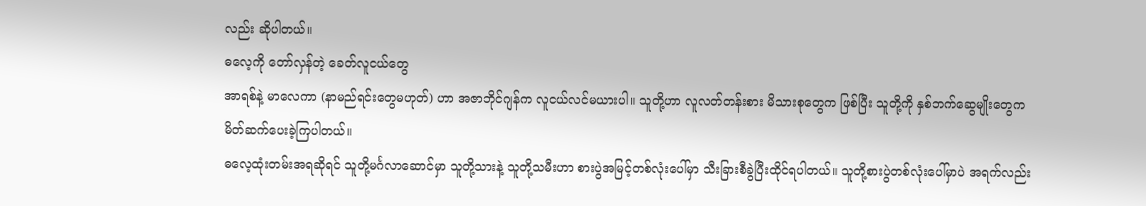လည်း ဆိုပါတယ်။
ဓလေ့ကို တော်လှန်တဲ့ ခေတ်လူငယ်တွေ
အာရစ်နဲ့ မာလေကာ (နာမည်ရင်းတွေမဟုတ်) ဟာ အဇာဘိုင်ဂျန်က လူငယ်လင်မယားပါ။ သူတို့ဟာ လူလတ်တန်းစား မိသားစုတွေက ဖြစ်ပြီး သူတို့ကို နှစ်ဘက်ဆွေမျိုးတွေက မိတ်ဆက်ပေးခဲ့ကြပါတယ်။
ဓလေ့ထုံးတမ်းအရဆိုရင် သူတို့မင်္ဂလာဆောင်မှာ သူတို့သားနဲ့ သူတို့သမီးဟာ စားပွဲအမြင့်တစ်လုံးပေါ်မှာ သီးခြားစီခွဲပြီးထိုင်ရပါတယ်။ သူတို့စားပွဲတစ်လုံးပေါ်မှာပဲ အရက်လည်း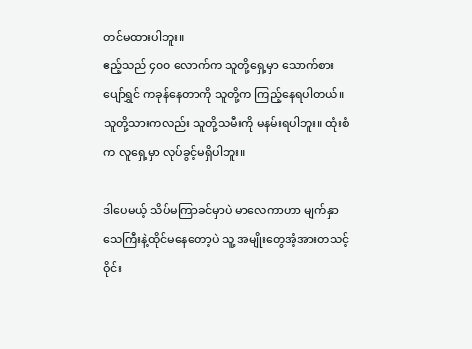တင်မထားပါဘူး။
ဧည့်သည် ၄၀၀ လောက်က သူတို့ရှေ့မှာ သောက်စားပျော်ရွှင် ကခုန်နေတာကို သူတို့က ကြည့်နေရပါတယ်။ သူတို့သားကလည်း သူတို့သမီးကို မနမ်းရပါဘူး။ ထုံးစံက လူရှေ့မှာ လုပ်ခွင့်မရှိပါဘူး။

ဒါပေမယ့် သိပ်မကြာခင်မှာပဲ မာလေကာဟာ မျက်နှာသေကြီးနဲ့ထိုင်မနေတော့ပဲ သူ့ အမျိုးတွေအံ့အားတသင့် ဝိုင်း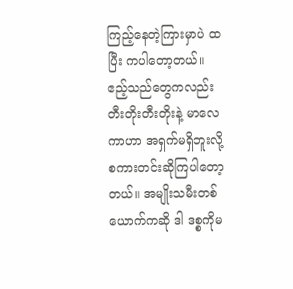ကြည့်နေတဲ့ကြားမှာပဲ ထပြီး ကပါတော့တယ်။
ဧည့်သည်တွေကလည်း တီးတိုးတီးတိုးနဲ့ မာလေကာဟာ အရှက်မရှိဘူးလို့ စကားတင်းဆိုကြပါတော့တယ်။ အမျိုးသမီးတစ်ယောက်ကဆို ဒါ ဒစ္စကိုမ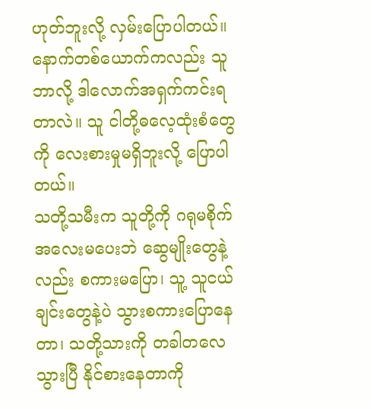ဟုတ်ဘူးလို့ လှမ်းပြောပါတယ်။
နောက်တစ်ယောက်ကလည်း သူဘာလို့ ဒါလောက်အရှက်ကင်းရတာလဲ။ သူ ငါတို့ဓလေ့ထုံးစံတွေကို လေးစားမှုမရှိဘူးလို့ ပြောပါတယ်။
သတို့သမီးက သူတို့ကို ဂရုမစိုက် အလေးမပေးဘဲ ဆွေမျိုးတွေနဲ့လည်း စကားမပြော၊ သူ့ သူငယ်ချင်းတွေနဲ့ပဲ သွားစကားပြောနေတာ၊ သတို့သားကို တခါတလေသွားပြီ နိုင်စားနေတာကို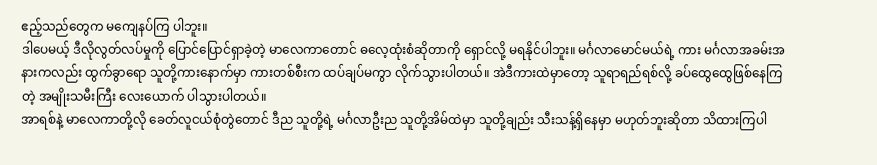ဧည့်သည်တွေက မကျေနပ်ကြ ပါဘူး။
ဒါပေမယ့် ဒီလိုလွတ်လပ်မှုကို ပြောင်ပြောင်ရှာခဲ့တဲ့ မာလေကာတောင် ဓလေ့ထုံးစံဆိုတာကို ရှောင်လို့ မရနိုင်ပါဘူး။ မင်္ဂလာမောင်မယ်ရဲ့ ကား မင်္ဂလာအခမ်းအနားကလည်း ထွက်ခွာရော သူတို့ကားနောက်မှာ ကားတစ်စီးက ထပ်ချပ်မကွာ လိုက်သွားပါတယ်။ အဲဒီကားထဲမှာတော့ သူရာရည်ရစ်လို့ ခပ်ထွေထွေဖြစ်နေကြတဲ့ အမျိုးသမီးကြီး လေးယောက် ပါသွားပါတယ်။
အာရစ်နဲ့ မာလေကာတို့လို ခေတ်လူငယ်စုံတွဲတောင် ဒီည သူတို့ရဲ့ မင်္ဂလာဦးည သူတို့အိမ်ထဲမှာ သူတို့ချည်း သီးသန့်ရှိနေမှာ မဟုတ်ဘူးဆိုတာ သိထားကြပါ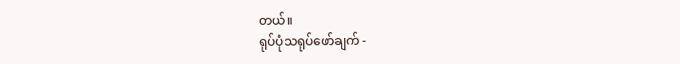တယ်။
ရုပ်ပုံသရုပ်ဖော်ချက် -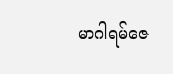မာဂါရမ်ဇေ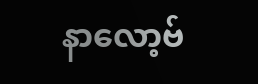နာလော့ဗ်